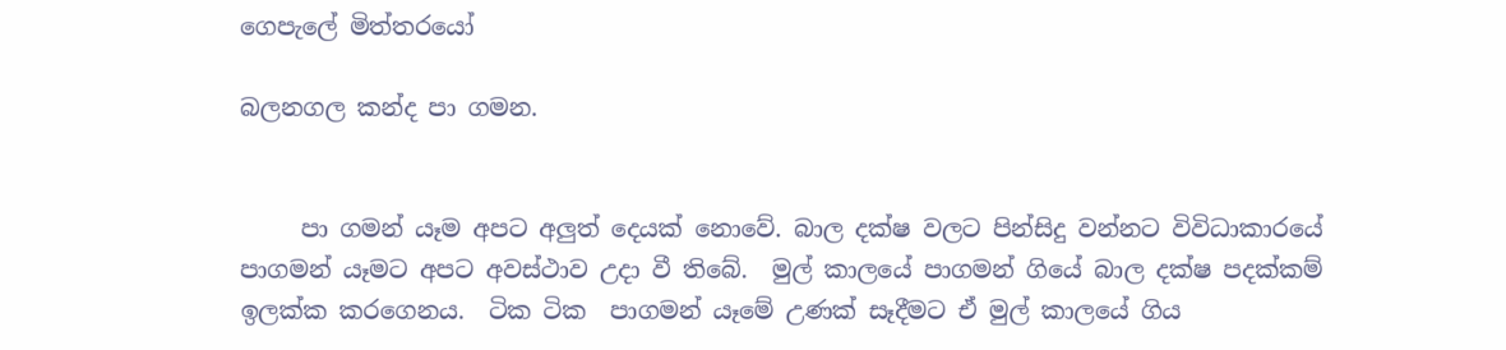ගෙපැලේ මිත්තරයෝ

බලනගල කන්ද පා ගමන.


     පා ගමන් යෑම අපට අලුත් දෙයක් නොවේ. බාල දක්ෂ වලට පින්සිදු වන්නට විවිධාකාරයේ පාගමන් යෑමට අපට අවස්ථාව උදා වී තිබේ.  මුල් කාලයේ පාගමන් ගියේ බාල දක්ෂ පදක්කම් ඉලක්ක කරගෙනය.  ටික ටික  පාගමන් යෑමේ උණක් සෑදීමට ඒ මුල් කාලයේ ගිය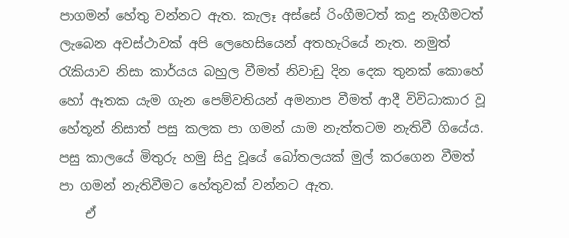පාගමන් හේතු වන්නට ඇත. කැලෑ අස්සේ රිංගීමටත් කදු නැගීමටත් ලැබෙන අවස්ථාවක් අපි ලෙහෙසියෙන් අතහැරියේ නැත. නමුත් රැකියාව නිසා කාර්යය බහුල වීමත් නිවාඩු දින දෙක තුනක් කොහේ හෝ ඈතක යැම ගැන පෙම්වතියන් අමනාප වීමත් ආදී විවිධාකාර වූ හේතූන් නිසාත් පසු කලක පා ගමන් යාම නැත්තටම නැතිවී ගියේය.  පසු කාලයේ මිතුරු හමු සිදු වූයේ බෝතලයක් මුල් කරගෙන වීමත් පා ගමන් නැතිවීමට හේතුවක් වන්නට ඇත.
    ඒ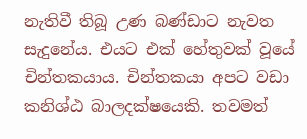නැතිවී තිබූ උණ බණ්ඩාට නැවත සැදුනේය. එයට එක් හේතුවක් වූයේ චින්තකයාය. චින්තකයා අපට වඩා කනිශ්ඨ බාලදක්ෂයෙකි. තවමත්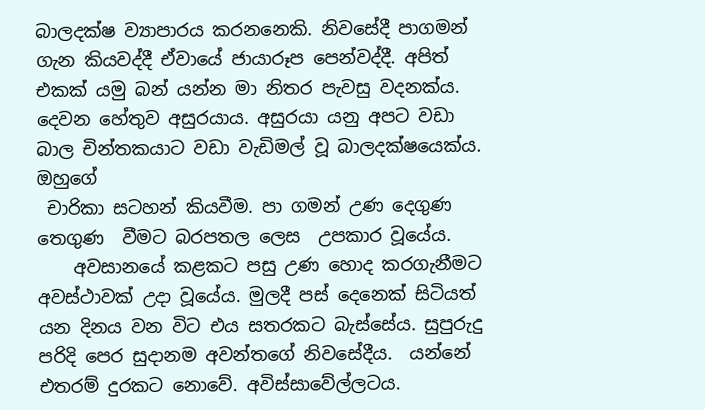බාලදක්ෂ ව්‍යාපාරය කරනනෙකි. නිවසේදී පාගමන් ගැන කියවද්දී ඒවායේ ජායාරූප පෙන්වද්දී. අපිත් එකක් යමු බන් යන්න මා නිතර පැවසු වදනක්ය. දෙවන හේතුව අසුරයාය. අසුරයා යනු අපට වඩා බාල චින්තකයාට වඩා වැඩිමල් වූ බාලදක්ෂයෙක්ය.  ඔහුගේ
 චාරිකා සටහන් කියවීම. පා ගමන් උණ දෙගුණ තෙගුණ  වීමට බරපතල ලෙස  උපකාර වූයේය.
    අවසානයේ කළකට පසු උණ හොද කරගැනීමට අවස්ථාවක් උදා වූයේය. මුලදී පස් දෙනෙක් සිටියත් යන දිනය වන විට එය සතරකට බැස්සේය. සුපුරුදු පරිදි පෙර සුදානම අවන්තගේ නිවසේදීය.  යන්නේ එතරම් දුරකට නොවේ. අවිස්සාවේල්ලටය.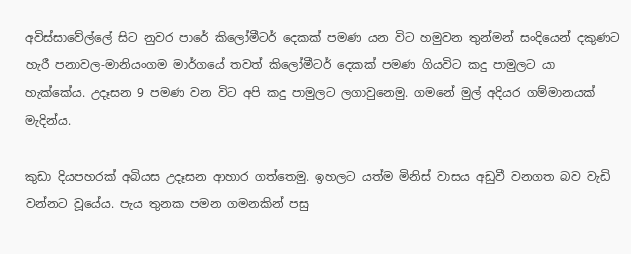අවිස්සාවේල්ලේ සිට නුවර පාරේ කිලෝමීටර් දෙකක් පමණ යන විට හමුවන තුන්මන් සංදියෙන් දකුණට හැරී පනාවල-මානියංගම මාර්ගයේ තවත් කිලෝමීටර් දෙකක් පමණ ගියවිට කදු පාමුලට යා හැක්කේය. උදෑසන 9 පමණ වන විට අපි කදු පාමුලට ලගාවුනෙමු. ගමනේ මුල් අදියර ගම්මානයක් මැදින්ය.

කුඩා දියපහරක් අබියස උදෑසන ආහාර ගත්තෙමු. ඉහලට යත්ම මිනිස් වාසය අඩුවී වනගත බව වැඩි වන්නට වූයේය. පැය තුනක පමන ගමනකින් පසු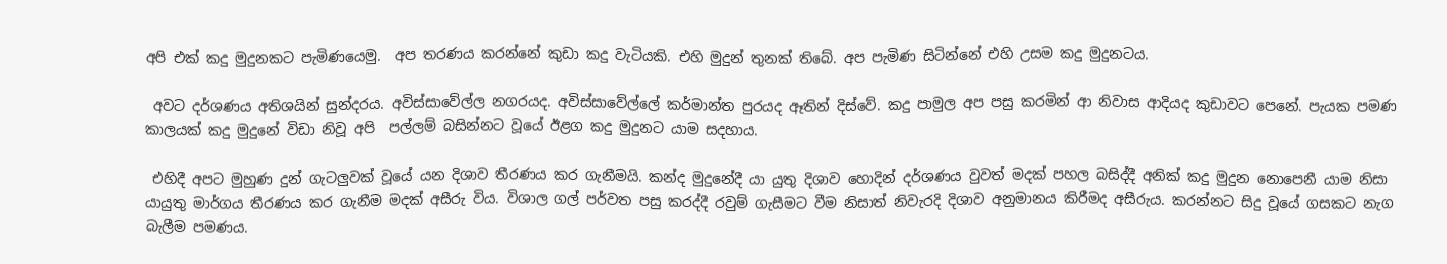අපි එක් කදු මුදුනකට පැමිණයෙමු.  අප තරණය කරන්නේ කුඩා කදු වැටියකි. එහි මුදුන් තුනක් තිබේ. අප පැමිණ සිටින්නේ එහි උසම කදු මුදුනටය.

 අවට දර්ශණය අතිශයින් සුන්දරය. අවිස්සාවේල්ල නගරයද. අවිස්සාවේල්ලේ කර්මාන්ත පුරයද ඈතින් දිස්වේ. කදු පාමුල අප පසු කරමින් ආ නිවාස ආදියද කුඩාවට පෙනේ. පැයක පමණ කාලයක් කදු මුදුනේ විඩා නිවූ අපි  පල්ලම් බසින්නට වූයේ ඊළග කදු මුදුනට යාම සදහාය.

 එහිදී අපට මුහුණ දුන් ගැටලුවක් වූයේ යන දිශාව තීරණය කර ගැනීමයි. කන්ද මුදුනේදී යා යුතු දිශාව හොදින් දර්ශණය වුවත් මදක් පහල බසිද්දී අනික් කදු මුදුන නොපෙනී යාම නිසා  යායුතු මාර්ගය තීරණය කර ගැනීම මදක් අසීරු විය. විශාල ගල් පර්වත පසු කරද්දී රවුම් ගැසීමට වීම නිසාත් නිවැරදි දිශාව අනුමානය කිරීමද අසීරුය. කරන්නට සිදු වූයේ ගසකට නැග බැලීම පමණය.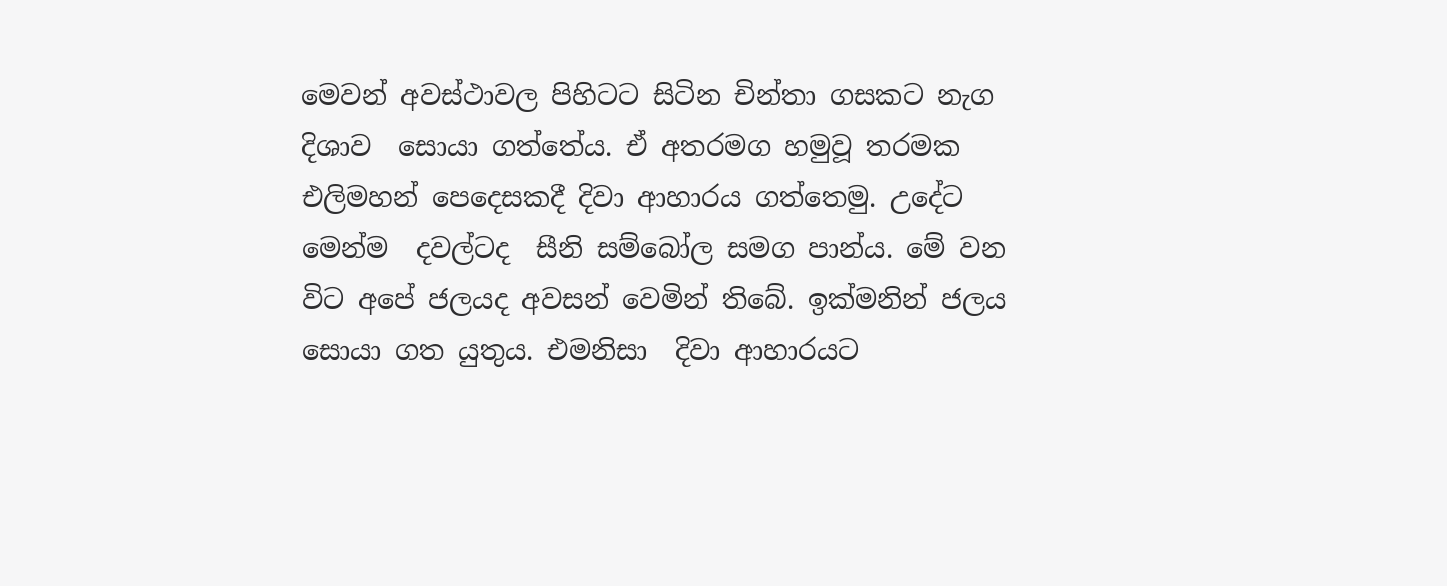මෙවන් අවස්ථාවල පිහිටට සිටින චින්තා ගසකට නැග දිශාව  සොයා ගත්තේය. ඒ අතරමග හමුවූ තරමක එලිමහන් පෙදෙසකදී දිවා ආහාරය ගත්තෙමු. උදේට මෙන්ම  දවල්ටද  සීනි සම්බෝල සමග පාන්ය. මේ වන විට අපේ ජලයද අවසන් වෙමින් තිබේ. ඉක්මනින් ජලය සොයා ගත යුතුය. එමනිසා  දිවා ආහාරයට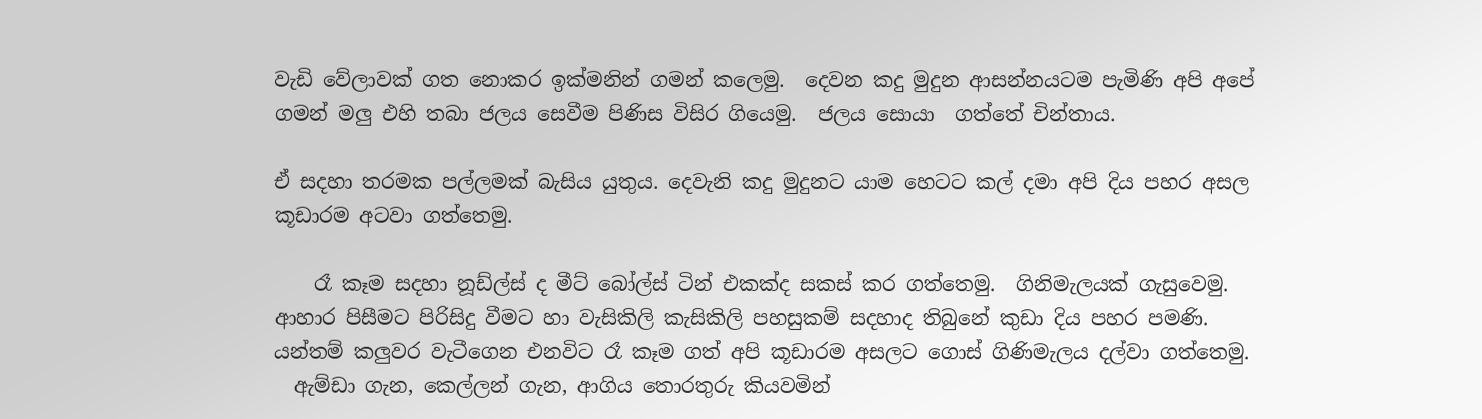වැඩි වේලාවක් ගත නොකර ඉක්මනින් ගමන් කලෙමු.  දෙවන කදු මුදුන ආසන්නයටම පැමිණි අපි අපේ ගමන් මලු එහි තබා ජලය සෙවීම පිණිස විසිර ගියෙමු.  ජලය සොයා  ගත්තේ චින්තාය.

ඒ සදහා තරමක පල්ලමක් බැසිය යුතුය. දෙවැනි කදු මුදුනට යාම හෙටට කල් දමා අපි දිය පහර අසල කූඩාරම අටවා ගත්තෙමු.

    රෑ කෑම සදහා නූඩ්ල්ස් ද මීට් බෝල්ස් ටින් එකක්ද සකස් කර ගත්තෙමු.  ගිනිමැලයක් ගැසුවෙමු. ආහාර පිසීමට පිරිසිදු වීමට හා වැසිකිලි කැසිකිලි පහසුකම් සදහාද තිබුනේ කුඩා දිය පහර පමණි.   යන්තම් කලුවර වැටීගෙන එනවිට රෑ කෑම ගත් අපි කූඩාරම අසලට ගොස් ගිණිමැලය දල්වා ගත්තෙමු.
  ඇම්ඩා ගැන, කෙල්ලන් ගැන, ආගිය තොරතුරු කියවමින්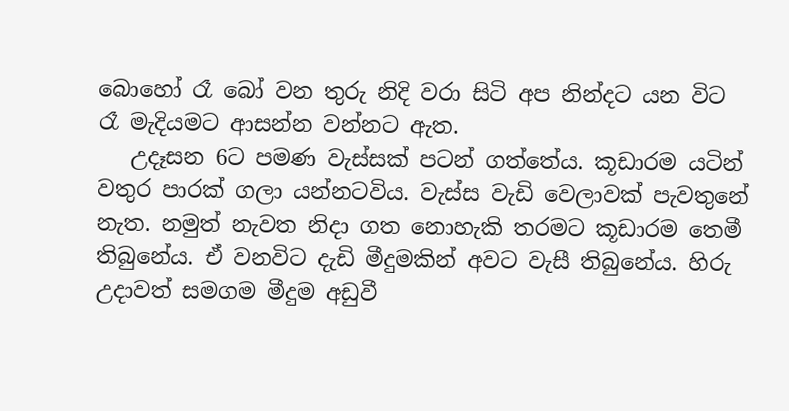බොහෝ රෑ බෝ වන තුරු නිදි වරා සිටි අප නින්දට යන විට  රෑ මැදියමට ආසන්න වන්නට ඇත.
   උදෑසන 6ට පමණ වැස්සක් පටන් ගත්තේය. කූඩාරම යටින් වතුර පාරක් ගලා යන්නටවිය. වැස්ස වැඩි වෙලාවක් පැවතුනේ නැත. නමුත් නැවත නිදා ගත නොහැකි තරමට කූඩාරම තෙමී තිබුනේය. ඒ වනවිට දැඩි මීදුමකින් අවට වැසී තිබුනේය. හිරු උදාවත් සමගම මීදුම අඩුවී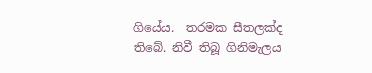ගියේය.  තරමක සීතලක්ද තිබේ. නිවී තිබූ ගිනිමැලය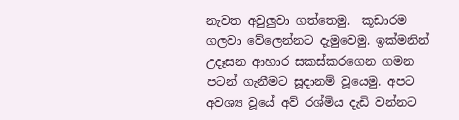නැවත අවුලුවා ගත්තෙමු.  කූඩාරම ගලවා වේලෙන්නට දැමුවෙමු. ඉක්මනින් උදෑසන ආහාර සකස්කරගෙන ගමන පටන් ගැනීමට සූදානම් වූයෙමු. අපට අවශ්‍ය වූයේ අව් රශ්මිය දැඩි වන්නට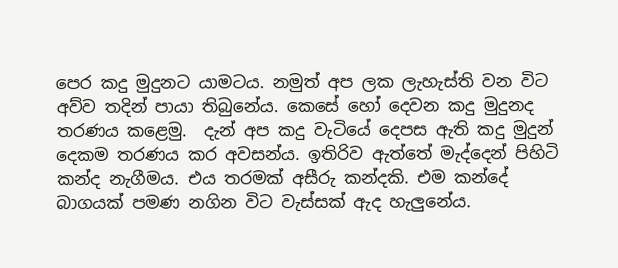පෙර කදු මුදුනට යාමටය. නමුත් අප ලක ලැහැස්ති වන විට අව්ව තදින් පායා තිබුනේය. කෙසේ හෝ දෙවන කදු මුදුනද තරණය කළෙමු.  දැන් අප කදු වැටියේ දෙපස ඇති කදු මුදුන් දෙකම තරණය කර අවසන්ය. ඉතිරිව ඇත්තේ මැද්දෙන් පිහිටි කන්ද නැගීමය. එය තරමක් අසීරු කන්දකි. එම කන්දේ බාගයක් පමණ නගින විට වැස්සක් ඇද හැලුනේය.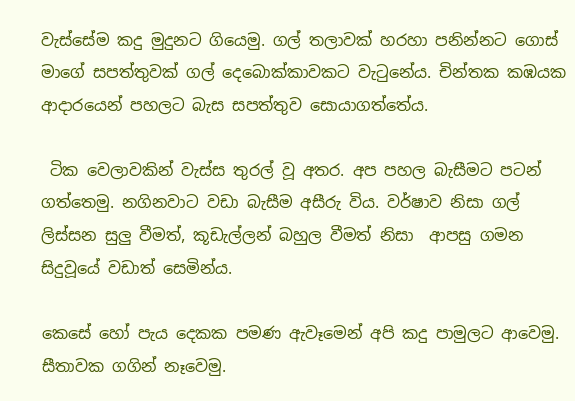වැස්සේම කදු මුදුනට ගියෙමු. ගල් තලාවක් හරහා පනින්නට ගොස්  මාගේ සපත්තුවක් ගල් දෙබොක්කාවකට වැටුනේය. චින්තක කඹයක ආදාරයෙන් පහලට බැස සපත්තුව සොයාගත්තේය.

 ටික වෙලාවකින් වැස්ස තුරල් වූ අතර. අප පහල බැසීමට පටන් ගත්තෙමු. නගිනවාට වඩා බැසීම අසීරු විය. වර්ෂාව නිසා ගල් ලිස්සන සුලු වීමත්, කූඩැල්ලන් බහුල වීමත් නිසා  ආපසු ගමන සිදුවූයේ වඩාත් සෙමින්ය.

කෙසේ හෝ පැය දෙකක පමණ ඇවෑමෙන් අපි කදු පාමුලට ආවෙමු. සීතාවක ගගින් නෑවෙමු.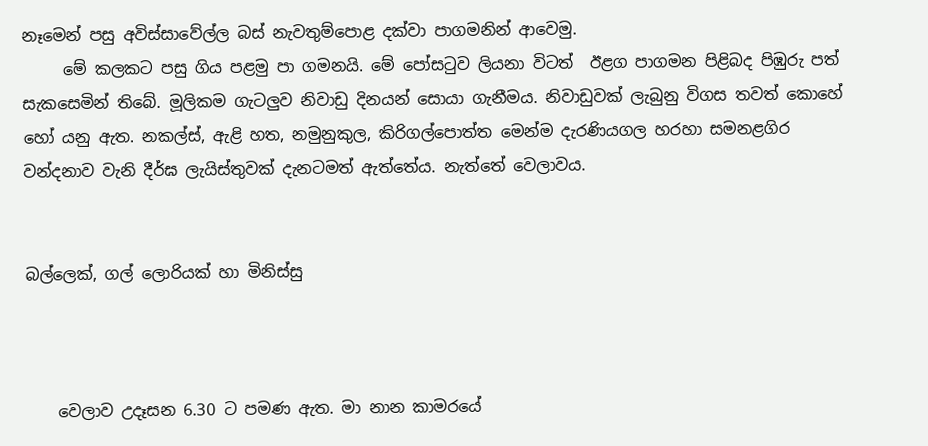නෑමෙන් පසු අවිස්සාවේල්ල බස් නැවතුම්පොළ දක්වා පාගමනින් ආවෙමු.
     මේ කලකට පසු ගිය පළමු පා ගමනයි. මේ පෝසටුව ලියනා විටත්  ඊළග පාගමන පිළිබද පිඹුරු පත් සැකසෙමින් තිබේ. මූලිකම ගැටලුව නිවාඩු දිනයන් සොයා ගැනීමය. නිවාඩුවක් ලැබුනු විගස තවත් කොහේ හෝ යනු ඇත. නකල්ස්, ඇළි හත, නමුනුකුල, කිරිගල්පොත්ත මෙන්ම දැරණියගල හරහා සමනළගිර වන්දනාව වැනි දීර්ඝ ලැයිස්තුවක් දැනටමත් ඇත්තේය. නැත්තේ වෙලාවය.


බල්ලෙක්, ගල් ලොරියක් හා මිනිස්සු



    වෙලාව උදෑසන 6.30 ට පමණ ඇත. මා නාන කාමරයේ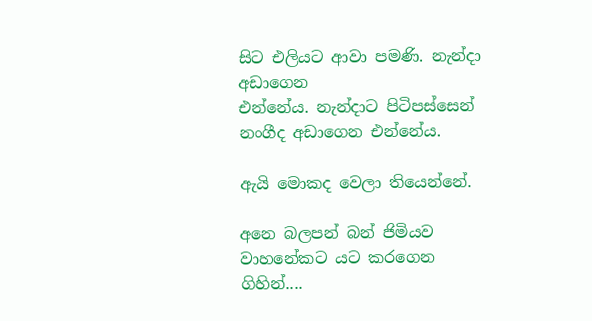සිට එලියට ආවා පමණි. නැන්දා අඩාගෙන
එන්නේය. නැන්දාට පිටිපස්සෙන් නංගීද අඩාගෙන එන්නේය.

ඇයි මොකද වෙලා තියෙන්නේ.

අනෙ බලපන් බන් ජිමියව වාහනේකට යට කරගෙන ගිහින්....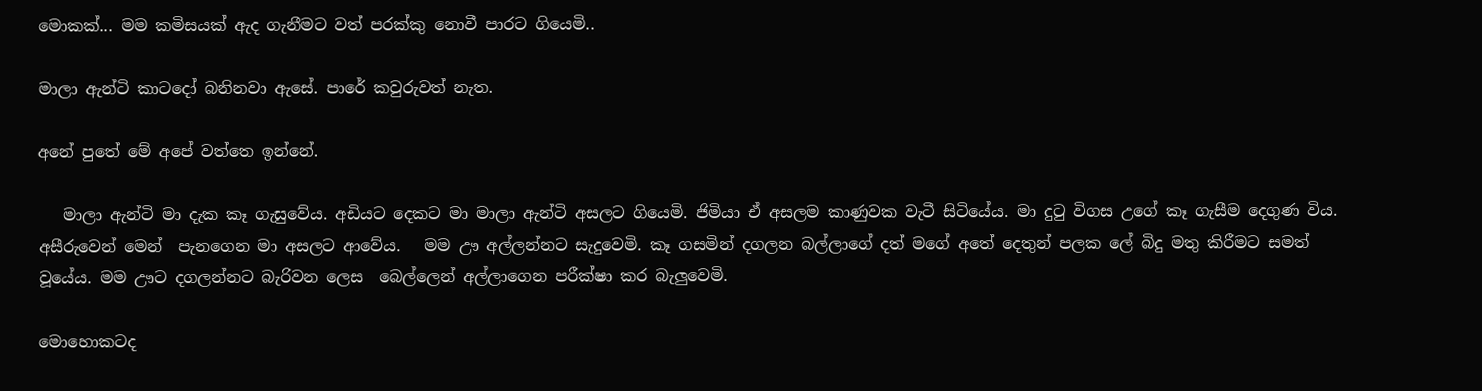මොකක්... මම කමිසයක් ඇද ගැනීමට වත් පරක්කු නොවී පාරට ගියෙමි..

මාලා ඇන්ටි කාටදෝ බනිනවා ඇසේ. පාරේ කවුරුවත් නැත.

අනේ පුතේ මේ අපේ වත්තෙ ඉන්නේ.

   මාලා ඇන්ටි මා දැක කෑ ගැසුවේය. අඩියට දෙකට මා මාලා ඇන්ටි අසලට ගියෙමි. ජිමියා ඒ අසලම කාණුවක වැටී සිටියේය. මා දුටු විගස උගේ කෑ ගැසීම දෙගුණ විය. අසීරුවෙන් මෙන්  පැනගෙන මා අසලට ආවේය.   මම ඌ අල්ලන්නට සැදුවෙමි. කෑ ගසමින් දගලන බල්ලාගේ දත් මගේ අතේ දෙතුන් පලක ලේ බිදු මතු කිරීමට සමත් වූයේය. මම ඌට දගලන්නට බැරිවන ලෙස  බෙල්ලෙන් අල්ලාගෙන පරීක්ෂා කර බැලුවෙමි.

මොහොකටද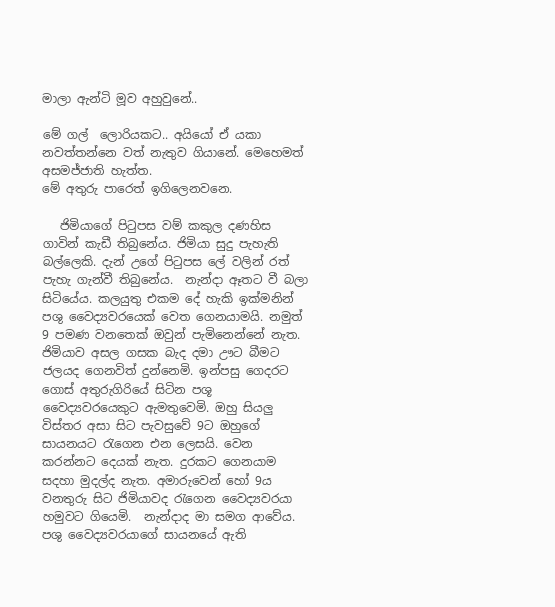මාලා ඇන්ටි මූව අහුවුනේ..

මේ ගල්  ලොරියකට.. අයියෝ ඒ යකා නවත්තන්නෙ වත් නැතුව ගියානේ. මෙහෙමත් අසමජ්ජාති හැත්ත.
මේ අතුරු පාරෙත් ඉගිලෙනවනෙ.

   ජිමියාගේ පිටුපස වම් කකුල දණහිස ගාවින් කැඩී තිබුනේය. ජිමියා සුදු පැහැති බල්ලෙකි. දැන් උගේ පිටුපස ලේ වලින් රත් පැහැ ගැන්වී තිබුනේය.  නැන්දා ඈතට වී බලා සිටියේය. කලයුතු එකම දේ හැකි ඉක්මනින් පශු වෛද්‍යවරයෙක් වෙත ගෙනයාමයි. නමුත් 9 පමණ වනතෙක් ඔවුන් පැමිනෙන්නේ නැත. ජිමියාව අසල ගසක බැද දමා ඌට බීමට ජලයද ගෙනවිත් දුන්නෙමි. ඉන්පසු ගෙදරට ගොස් අතුරුගිරියේ සිටින පශූ වෛද්‍යවරයෙකුට ඇමතුවෙමි. ඔහු සියලු විස්තර අසා සිට පැවසුවේ 9ට ඔහුගේ සායනයට රැගෙන එන ලෙසයි. වෙන කරන්නට දෙයක් නැත. දුරකට ගෙනයාම සදහා මුදල්ද නැත. අමාරුවෙන් හෝ 9ය වනතුරු සිට ජිමියාවද රැගෙන වෛද්‍යවරයා හමුවට ගියෙමි.  නැන්දාද මා සමග ආවේය. පශු වෛද්‍යවරයාගේ සායනයේ ඇති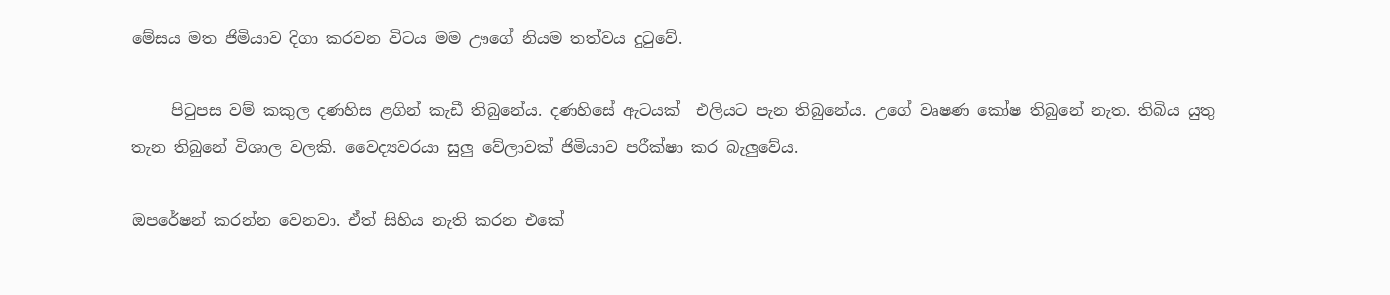මේසය මත ජිමියාව දිගා කරවන විටය මම ඌගේ නියම තත්වය දුටුවේ.

     පිටුපස වම් කකුල දණහිස ළගින් කැඩී තිබුනේය. දණහිසේ ඇටයක්  එලියට පැන තිබුනේය. උගේ වෘෂණ කෝෂ තිබුනේ නැත. තිබිය යුතු තැන තිබුනේ විශාල වලකි. වෛද්‍යවරයා සුලු වේලාවක් ජිමියාව පරීක්ෂා කර බැලුවේය.

ඔපරේෂන් කරන්න වෙනවා. ඒත් සිහිය නැති කරන එකේ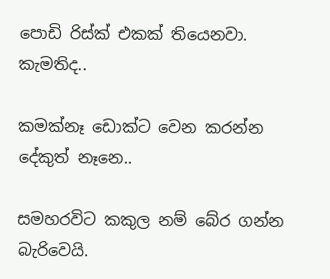පොඩි රිස්ක් එකක් තියෙනවා. කැමතිද..

කමක්නෑ ඩොක්ට වෙන කරන්න දේකුත් නෑනෙ..

සමහරවිට කකුල නම් බේර ගන්න බැරිවෙයි.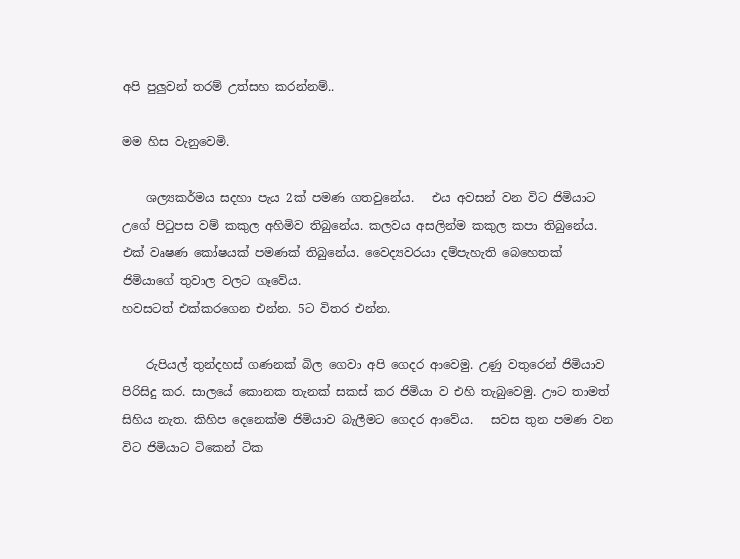අපි පුලුවන් තරම් උත්සහ කරන්නම්..

මම හිස වැනුවෙමි.

    ශල්‍යකර්මය සදහා පැය 2ක් පමණ ගතවුනේය.   එය අවසන් වන විට ජිමියාට උගේ පිටුපස වම් කකුල අහිමිව තිබුනේය. කලවය අසලින්ම කකුල කපා තිබුනේය. එක් වෘෂණ කෝෂයක් පමණක් තිබුනේය. වෛද්‍යවරයා දම්පැහැති බෙහෙතක් ජිමියාගේ තුවාල වලට ගෑවේය.
හවසටත් එක්කරගෙන එන්න. 5ට විතර එන්න.

    රුපියල් තුන්දහස් ගණනක් බිල ගෙවා අපි ගෙදර ආවෙමු. උණු වතුරෙන් ජිමියාව පිරිසිදු කර. සාලයේ කොනක තැනක් සකස් කර ජිමියා ව එහි තැබුවෙමු. ඌට තාමත් සිහිය නැත. කිහිප දෙනෙක්ම ජිමියාව බැලීමට ගෙදර ආවේය.   සවස තුන පමණ වන විට ජිමියාට ටිකෙන් ටික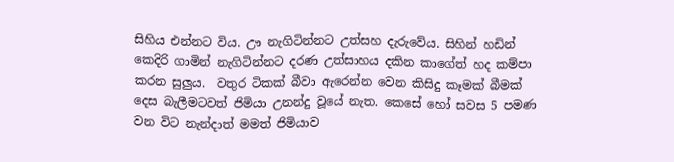සිහිය එන්නට විය. ඌ නැගිටින්නට උත්සහ දැරුවේය. සිහින් හඩින් කෙදිරි ගාමින් නැගිටින්නට දරණ උත්සාහය දකින කාගේත් හද කම්පා කරන සුලුය.  වතුර ටිකක් බීවා ඇරෙන්න වෙන කිසිදු කෑමක් බීමක් දෙස බැලීමටවත් ජිමියා උනන්දු වූයේ නැත. කෙසේ හෝ සවස 5 පමණ වන විට නැන්දාත් මමත් ජිමියාව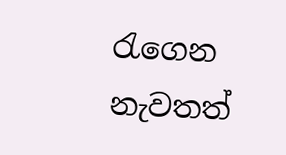රැගෙන නැවතත්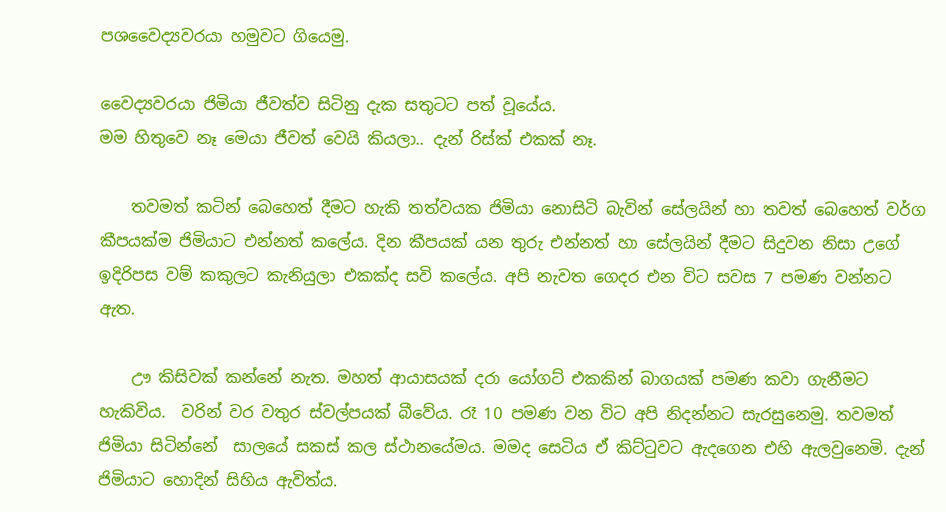පශවෛද්‍යවරයා හමුවට ගියෙමු.

වෛද්‍යවරයා ජිමියා ජීවත්ව සිටිනු දැක සතුටට පත් වූයේය.
මම හිතුවෙ නෑ මෙයා ජීවත් වෙයි කියලා.. දැන් රිස්ක් එකක් නෑ.

    තවමත් කටින් බෙහෙත් දීමට හැකි තත්වයක ජිමියා නොසිටි බැවින් සේලයින් හා තවත් බෙහෙත් වර්ග කීපයක්ම ජිමියාට එන්නත් කලේය. දින කීපයක් යන තුරු එන්නත් හා සේලයින් දීමට සිදුවන නිසා උගේ ඉදිරිපස වම් කකුලට කැනියුලා එකක්ද සවි කලේය. අපි නැවත ගෙදර එන විට සවස 7 පමණ වන්නට ඇත.

    ඌ කිසිවක් කන්නේ නැත. මහත් ආයාසයක් දරා යෝගට් එකකින් බාගයක් පමණ කවා ගැනීමට හැකිවිය.  වරින් වර වතුර ස්වල්පයක් බීවේය. රෑ 10 පමණ වන විට අපි නිදන්නට සැරසුනෙමු. තවමත් ජිමියා සිටින්නේ  සාලයේ සකස් කල ස්ථානයේමය. මමද සෙටිය ඒ කිට්ටුවට ඇදගෙන එහි ඇලවුනෙමි. දැන් ජිමියාට හොදින් සිහිය ඇවිත්ය.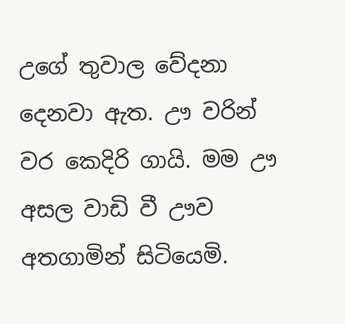උගේ තුවාල වේදනා දෙනවා ඇත. ඌ වරින් වර කෙදිරි ගායි. මම ඌ අසල වාඩි වී ඌව අතගාමින් සිටියෙමි.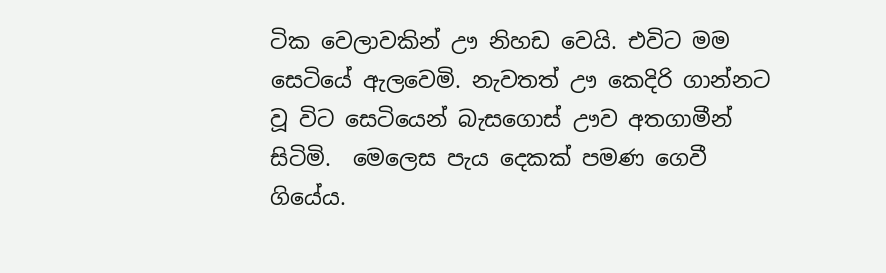ටික වෙලාවකින් ඌ නිහඩ වෙයි. එවිට මම සෙටියේ ඇලවෙමි. නැවතත් ඌ කෙදිරි ගාන්නට වූ විට සෙටියෙන් බැසගොස් ඌව අතගාමීන් සිටිමි.  මෙලෙස පැය දෙකක් පමණ ගෙවී ගියේය.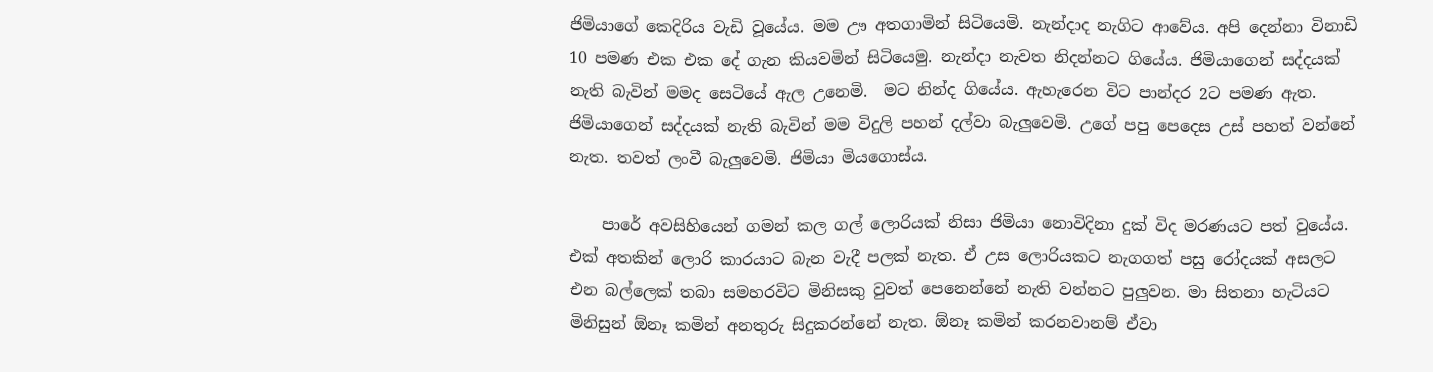ජිමියාගේ කෙදිරිය වැඩි වූයේය. මම ඌ අතගාමින් සිටියෙමි. නැන්දාද නැගිට ආවේය. අපි දෙන්නා විනාඩි 10 පමණ එක එක දේ ගැන කියවමින් සිටියෙමු. නැන්දා නැවත නිදන්නට ගියේය. ජිමියාගෙන් සද්දයක් නැති බැවින් මමද සෙටියේ ඇල උනෙමි.  මට නින්ද ගියේය. ඇහැරෙන විට පාන්දර 2ට පමණ ඇත. ජිමියාගෙන් සද්දයක් නැති බැවින් මම විදුලි පහන් දල්වා බැලුවෙමි. උගේ පපු පෙදෙස උස් පහත් වන්නේ නැත. තවත් ලංවී බැලුවෙමි. ජිමියා මියගොස්ය.

    පාරේ අවසිහියෙන් ගමන් කල ගල් ලොරියක් නිසා ජිමියා නොවිදිනා දුක් විද මරණයට පත් වුයේය. එක් අතකින් ලොරි කාරයාට බැන වැදී පලක් නැත. ඒ උස ලොරියකට නැගගත් පසු රෝදයක් අසලට එන බල්ලෙක් තබා සමහරවිට මිනිසකු වුවත් පෙනෙන්නේ නැති වන්නට පුලුවන. මා සිතනා හැටියට මිනිසුන් ඕනෑ කමින් අනතුරු සිදුකරන්නේ නැත. ඕනෑ කමින් කරනවානම් ඒවා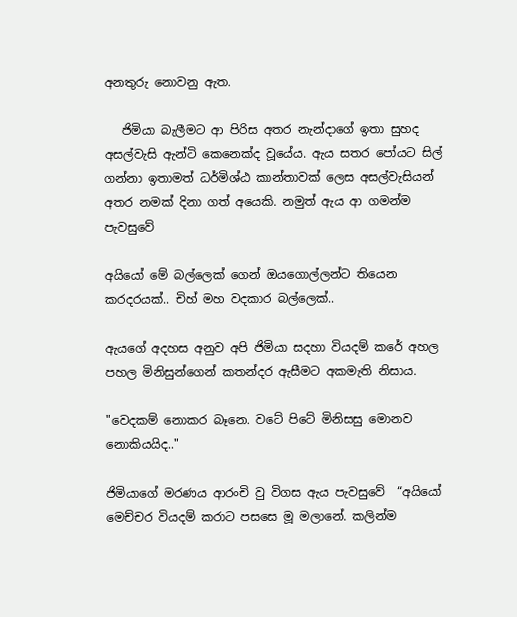අනතුරු නොවනු ඇත.

   ජිමියා බැලීමට ආ පිරිස අතර නැන්දාගේ ඉතා සුහද අසල්වැසි ඇන්ටි කෙනෙක්ද වූයේය. ඇය සතර පෝයට සිල් ගන්නා ඉතාමත් ධර්මිශ්ඨ කාන්තාවක් ලෙස අසල්වැසියන් අතර නමක් දිනා ගත් අයෙකි. නමුත් ඇය ආ ගමන්ම පැවසුවේ

අයියෝ මේ බල්ලෙක් ගෙන් ඔයගොල්ලන්ට තියෙන කරදරයක්.. චිහ් මහ වදකාර බල්ලෙක්..

ඇයගේ අදහස අනුව අපි ජිමියා සදහා වියදම් කරේ අහල පහල මිනිසුන්ගෙන් කතන්දර ඇසීමට අකමැති නිසාය.

"වෙදකම් නොකර බෑනෙ. වටේ පිටේ මිනිසසු මොනව නොකියයිද.."

ජිමියාගේ මරණය ආරංචි වු විගස ඇය පැවසුවේ  “අයියෝ මෙච්චර වියදම් කරාට පසසෙ මූ මලානේ. කලින්ම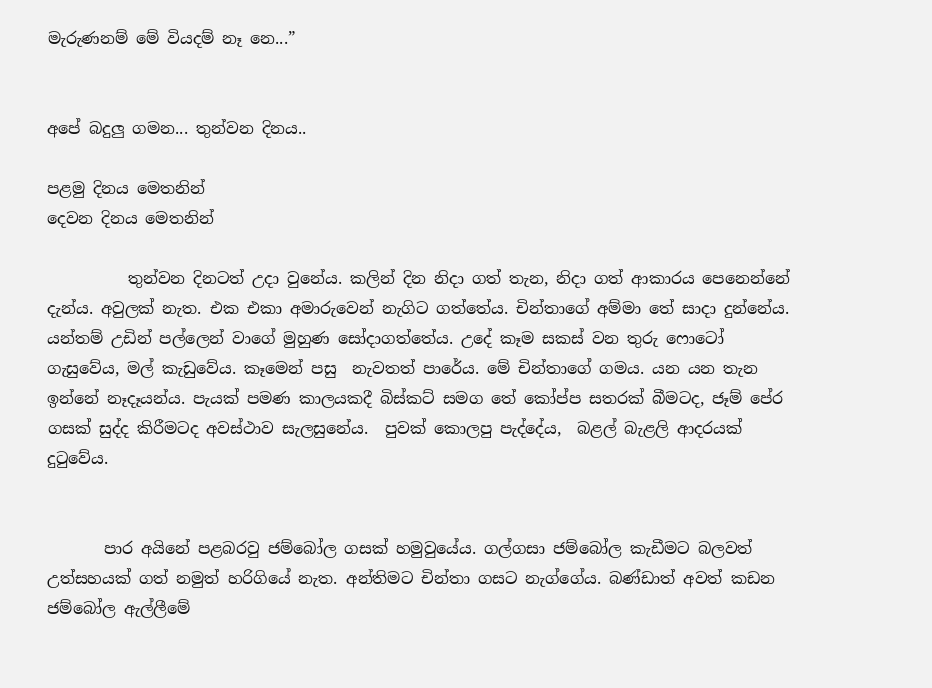මැරුණනම් මේ වියදම් නෑ නෙ...”


අපේ බදුලු ගමන... තුන්වන දිනය..

පළමු දිනය මෙතනින්
දෙවන දිනය මෙතනින්

          තුන්වන දිනටත් උදා වුනේය. කලින් දින නිදා ගත් තැන, නිදා ගත් ආකාරය පෙනෙන්නේ දැන්ය. අවුලක් නැත. එක එකා අමාරුවෙන් නැගිට ගත්තේය. චින්තාගේ අම්මා තේ සාදා දුන්නේය.  යන්තම් උඩින් පල්ලෙන් වාගේ මුහුණ සෝදාගත්තේය. උදේ කෑම සකස් වන තුරු ෆොටෝ ගැසුවේය, මල් කැඩුවේය. කෑමෙන් පසු  නැවතත් පාරේය. මේ චින්තාගේ ගමය. යන යන තැන ඉන්නේ නෑදෑයන්ය. පැයක් පමණ කාලයකදී බිස්කට් සමග තේ කෝප්ප සතරක් බීමටද, ජෑම් පේර ගසක් සුද්ද කිරීමටද අවස්ථාව සැලසුනේය.  පුවක් කොලපු පැද්දේය,  බළල් බැළලි ආදරයක් දුටුවේය.


       පාර අයිනේ පළබරවු ජම්බෝල ගසක් හමුවුයේය. ගල්ගසා ජම්බෝල කැඩීමට බලවත් උත්සහයක් ගත් නමුත් හරිගියේ නැත. අන්තිමට චින්තා ගසට නැග්ගේය. බණ්ඩාත් අවත් කඩන ජම්බෝල ඇල්ලීමේ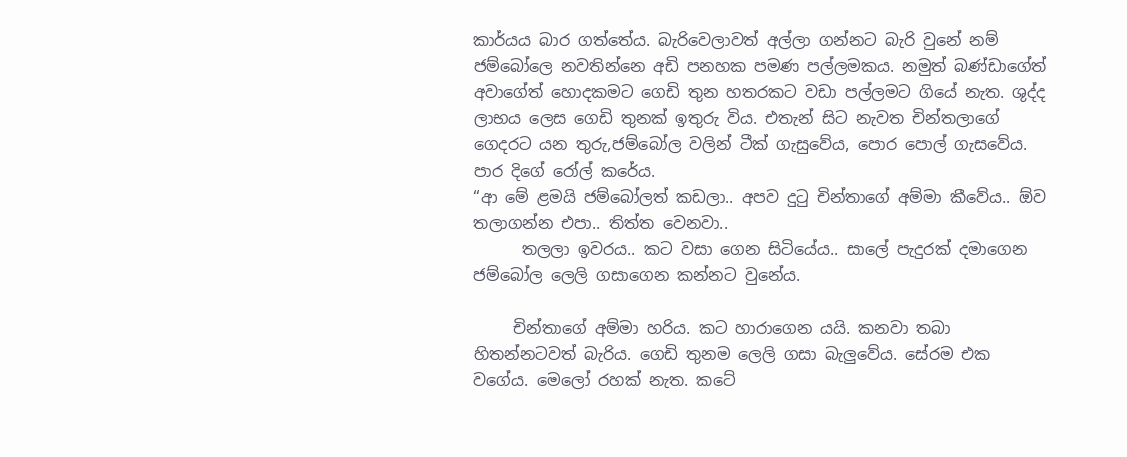කාර්යය බාර ගත්තේය. බැරිවෙලාවත් අල්ලා ගන්නට බැරි වුනේ නම් ජම්බෝලෙ නවතින්නෙ අඩි පනහක පමණ පල්ලමකය. නමුත් බණ්ඩාගේත් අවාගේත් හොදකමට ගෙඩි තුන හතරකට වඩා පල්ලමට ගියේ නැත. ශුද්ද ලාභය ලෙස ගෙඩි තුනක් ඉතුරු විය. එතැන් සිට නැවත චින්තලාගේ  ගෙදරට යන තුරු,ජම්බෝල වලින් ටීක් ගැසුවේය, පොර පොල් ගැසවේය. පාර දිගේ රෝල් කරේය.
“ආ මේ ළමයි ජම්බෝලත් කඩලා.. අපව දුටු චින්තාගේ අම්මා කීවේය.. ඕව තලාගන්න එපා.. තිත්ත වෙනවා..
      තලලා ඉවරය.. කට වසා ගෙන සිටියේය.. සාලේ පැදුරක් දමාගෙන ජම්බෝල ලෙලි ගසාගෙන කන්නට වුනේය.

     චින්තාගේ අම්මා හරිය. කට හාරාගෙන යයි. කනවා තබා හිතන්නටවත් බැරිය. ගෙඩි තුනම ලෙලි ගසා බැලුවේය. සේරම එක වගේය. මෙලෝ රහක් නැත. කටේ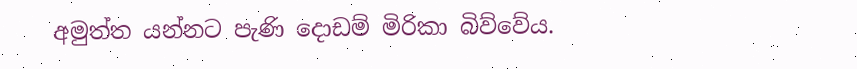අමුත්ත යන්නට පැණි දොඩම් මිරිකා බිව්වේය.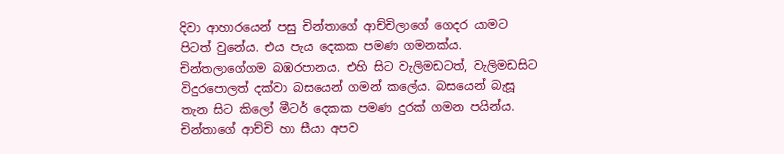දිවා ආහාරයෙන් පසු චින්තාගේ ආච්චිලාගේ ගෙදර යාමට පිටත් වුනේය. එය පැය දෙකක පමණ ගමනක්ය. චින්තලාගේගම බඹරපානය. එහි සිට වැලිමඩටත්, වැලිමඩසිට විදුරපොලත් දක්වා බසයෙන් ගමන් කලේය. බසයෙන් බැසූ තැන සිට කිලෝ මීටර් දෙකක පමණ දුරක් ගමන පයින්ය. චින්තාගේ ආච්චි හා සීයා අපව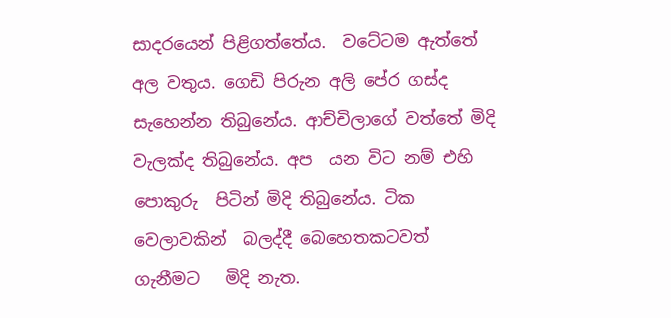සාදරයෙන් පිළිගත්තේය.  වටේටම ඇත්තේ අල වතුය. ගෙඩි පිරුන අලි පේර ගස්ද සැහෙන්න තිබුනේය. ආච්චිලාගේ වත්තේ මිදි වැලක්ද තිබුනේය. අප  යන විට නම් එහි පොකුරු  පිටින් මිදි තිබුනේය. ටික වෙලාවකින්  බලද්දී බෙහෙතකටවත් ගැනීමට   මිදි නැත.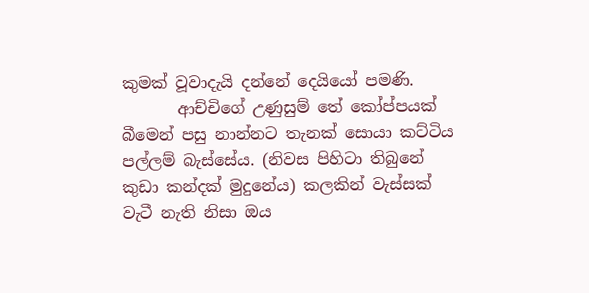කුමක් වූවාදැයි දන්නේ දෙයියෝ පමණි.
       ආච්චිගේ උණුසුම් තේ කෝප්පයක් බීමෙන් පසු නාන්නට තැනක් සොයා කට්ටිය පල්ලම් බැස්සේය. (නිවස පිහිටා තිබුනේ කුඩා කන්දක් මුදුනේය) කලකින් වැස්සක් වැටී නැති නිසා ඔය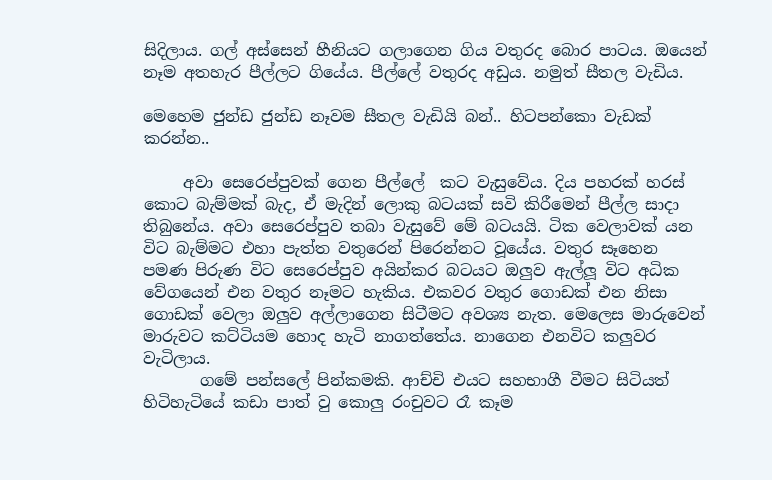සිදිලාය. ගල් අස්සෙන් හීනියට ගලාගෙන ගිය වතුරද බොර පාටය. ඔයෙන් නෑම අතහැර පීල්ලට ගියේය. පීල්ලේ වතුරද අඩුය. නමුත් සීතල වැඩිය.

මෙහෙම ජුන්ඩ ජුන්ඩ නෑවම සීතල වැඩියි බන්.. හිටපන්කො වැඩක් කරන්න..

     අවා සෙරෙප්පුවක් ගෙන පීල්ලේ  කට වැසුවේය. දිය පහරක් හරස් කොට බැම්මක් බැද, ඒ මැදින් ලොකු බටයක් සවි කිරීමෙන් පීල්ල සාදා තිබුනේය. අවා සෙරෙප්පුව තබා වැසුවේ මේ බටයයි. ටික වෙලාවක් යන විට බැම්මට එහා පැත්ත වතුරෙන් පිරෙන්නට වූයේය. වතුර සෑහෙන පමණ පිරුණ විට සෙරෙප්පුව අයින්කර බටයට ඔලුව ඇල්ලූ විට අධික වේගයෙන් එන වතුර නෑමට හැකිය. එකවර වතුර ගොඩක් එන නිසා ගොඩක් වෙලා ඔලුව අල්ලාගෙන සිටීමට අවශ්‍ය නැත. මෙලෙස මාරුවෙන් මාරුවට කට්ටියම හොද හැටි නාගත්තේය. නාගෙන එනවිට කලුවර වැටිලාය.
       ගමේ පන්සලේ පින්කමකි. ආච්චි එයට සහභාගී වීමට සිටියත් හිටිහැටියේ කඩා පාත් වු කොලු රංචුවට රෑ කෑම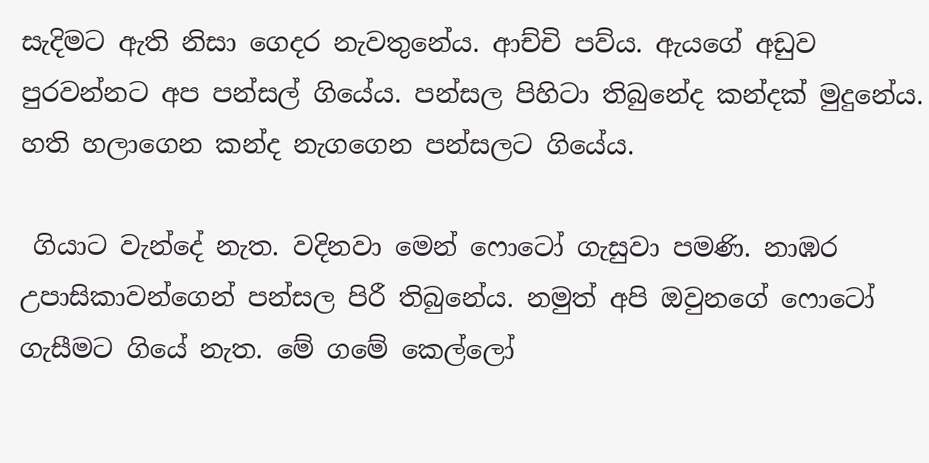සැදිමට ඇති නිසා ගෙදර නැවතුනේය. ආච්චි පව්ය. ඇයගේ අඩුව පුරවන්නට අප පන්සල් ගියේය. පන්සල පිහිටා තිබුනේද කන්දක් මුදුනේය. හති හලාගෙන කන්ද නැගගෙන පන්සලට ගියේය.

 ගියාට වැන්දේ නැත. වදිනවා මෙන් ෆො‍ටෝ ගැසුවා පමණි. නාඹර උපාසිකාවන්ගෙන් පන්සල පිරී තිබුනේය. නමුත් අපි ඔවුනගේ ෆොටෝ ගැසීමට ගියේ නැත. මේ ගමේ කෙල්ලෝ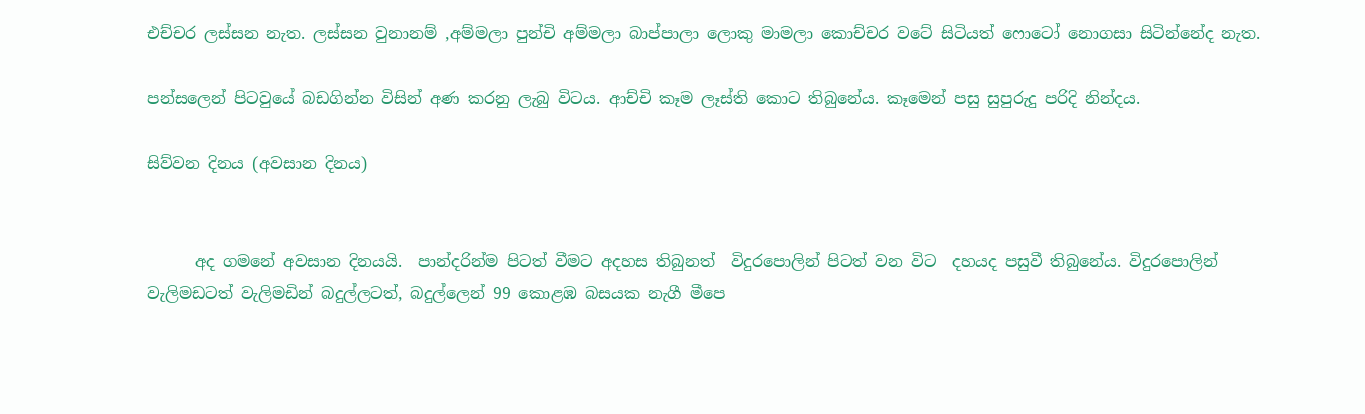එච්චර ලස්සන නැත. ලස්සන වුනානම් ,අම්මලා පුන්චි අම්මලා බාප්පාලා ලොකු මාමලා කොච්චර වටේ සිටියත් ෆොටෝ නොගසා සිටින්නේද නැත.

පන්සලෙන් පිටවුයේ බඩගින්න විසින් අණ කරනු ලැබු විටය. ආච්චි කෑම ලෑස්ති කොට තිබුනේය. කෑමෙන් පසු සුපුරුදු පරිදි නින්දය.

සිව්වන දිනය (අවසාන දිනය)


      අද ගමනේ අවසාන දිනයයි.  පාන්දරින්ම පිටත් වීමට අදහස තිබුනත්  විදුරපොලින් පිටත් වන විට  දහයද පසුවී තිබුනේය. විදුරපොලින් වැලිමඩටත් වැලිමඩින් බදුල්ලටත්, බදුල්ලෙන් 99 කොළඹ බසයක නැගී මීපෙ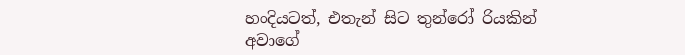හංදියටත්, එතැන් සිට තුන්රෝ රියකින් අවාගේ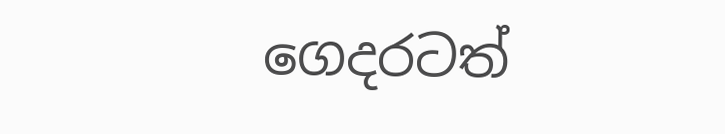ගෙදරටත්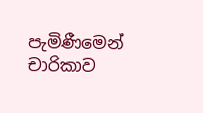පැමිණීමෙන් චාරිකාව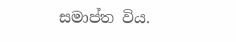සමාප්ත විය.